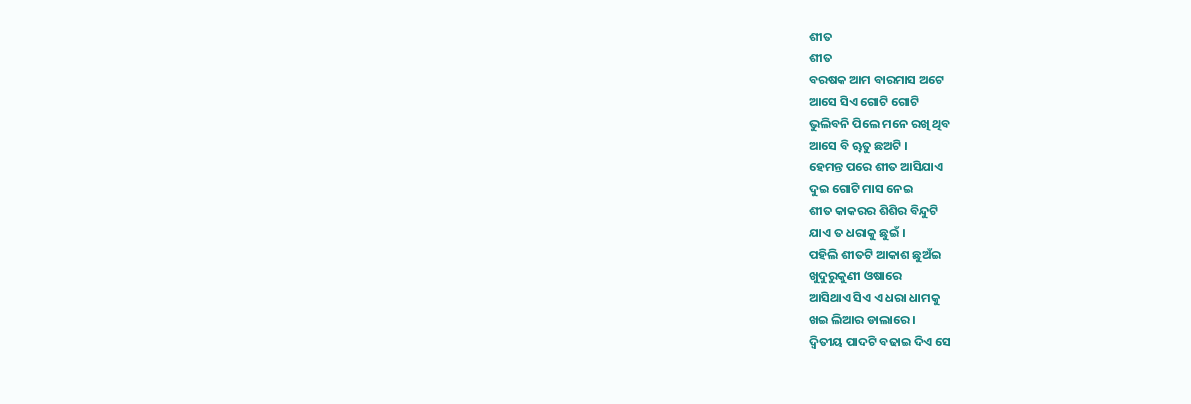ଶୀତ
ଶୀତ
ବରଷକ ଆମ ବାରମାସ ଅଟେ
ଆସେ ସିଏ ଗୋଟି ଗୋଟି
ଭୁଲିବନି ପିଲେ ମନେ ରଖି ଥିବ
ଆସେ ବି ୠତୁ ଛଅଟି ।
ହେମନ୍ତ ପରେ ଶୀତ ଆସିଯାଏ
ଦୁଇ ଗୋଟି ମାସ ନେଇ
ଶୀତ କାକରର ଶିଶିର ବିନ୍ଦୁଟି
ଯାଏ ତ ଧରାକୁ ଛୁଇଁ ।
ପହିଲି ଶୀତଟି ଆକାଶ ଛୁଅଁଇ
ଖୁଦୁରୁକୁଣୀ ଓଷାରେ
ଆସିଥାଏ ସିଏ ଏ ଧରା ଧାମକୁ
ଖଇ ଲିଆର ଡାଲାରେ ।
ଦ୍ୱିତୀୟ ପାଦଟି ବଢାଇ ଦିଏ ସେ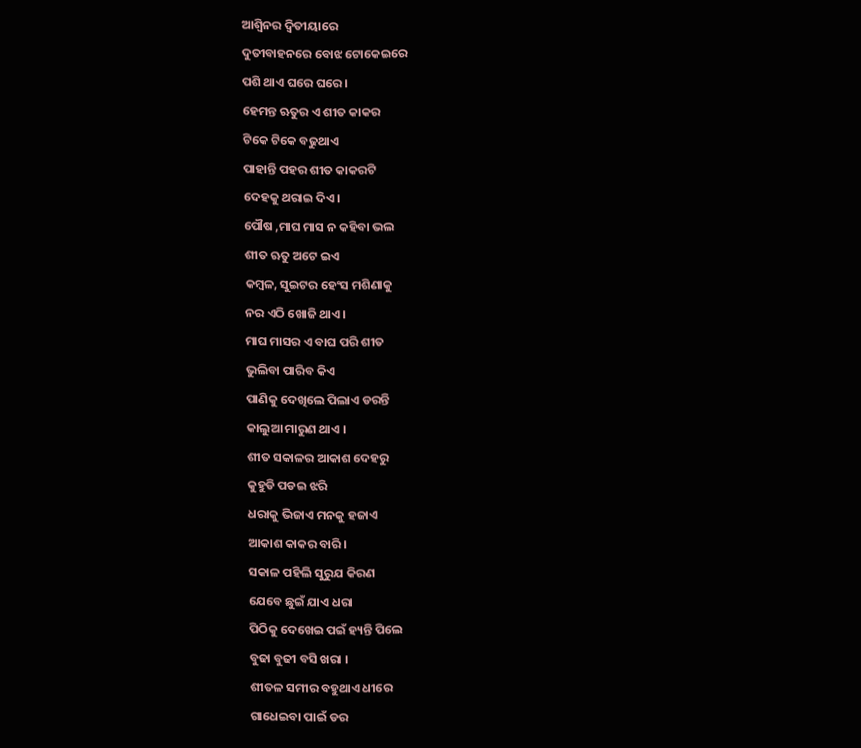ଆଶ୍ବିନର ଦ୍ୱିତୀୟାରେ
ଦୁତୀବାହନରେ ବୋଝ ଟୋକେଇରେ
ପଶି ଥାଏ ଘରେ ଘରେ ।
ହେମନ୍ତ ଋତୁର ଏ ଶୀତ କାକର
ଟିକେ ଟିକେ ବଢୁଥାଏ
ପାହାନ୍ତି ପହର ଶୀତ କାକରଟି
ଦେହକୁ ଥରାଇ ଦିଏ ।
ପୌଷ ,ମାଘ ମାସ ନ କହିବା ଭଲ
ଶୀତ ଋତୁ ଅଟେ ଇଏ
କମ୍ବଳ, ସୁଇଟର ହେଂସ ମଶିଣାକୁ
ନର ଏଠି ଖୋଜି ଥାଏ ।
ମାଘ ମାସର ଏ ବାଘ ପରି ଶୀତ
ଭୁଲିବା ପାରିବ କିଏ
ପାଣିକୁ ଦେଖିଲେ ପିଲାଏ ଡରନ୍ତି
କାଲୁଆ ମାରୁଣ ଥାଏ ।
ଶୀତ ସକାଳର ଆକାଶ ଦେହରୁ
କୁହୁଡି ପଡଇ ଝରି
ଧରାକୁ ଭିଜାଏ ମନକୁ ହଜାଏ
ଆକାଶ କାକର ବାରି ।
ସକାଳ ପହିଲି ସୁରୁଯ କିରଣ
ଯେବେ ଛୁଇଁ ଯାଏ ଧରା
ପିଠିକୁ ଦେଖେଇ ପଇଁ ହ୍ୟନ୍ତି ପିଲେ
ବୁଢା ବୁଢୀ ବସି ଖରା ।
ଶୀତଳ ସମୀର ବହୁଥାଏ ଧୀରେ
ଗାଧେଇବା ପାଇଁ ଡର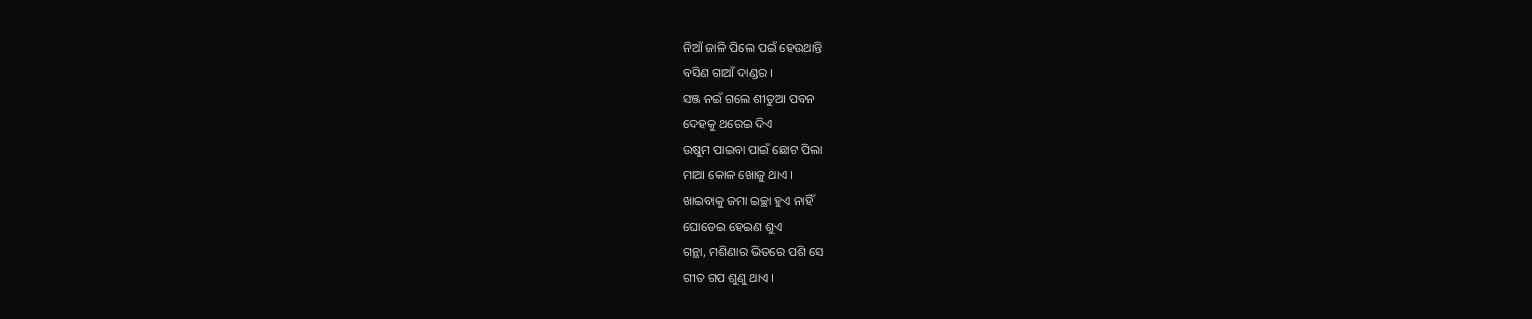ନିଆଁ ଜାଳି ପିଲେ ପଇଁ ହେଉଥାନ୍ତି
ବସିଣ ଗାଆଁ ଦାଣ୍ଡର ।
ସଞ୍ଜ ନଇଁ ଗଲେ ଶୀତୁଆ ପବନ
ଦେହକୁ ଥରେଇ ଦିଏ
ଉଷୁମ ପାଇବା ପାଇଁ ଛୋଟ ପିଲା
ମାଆ କୋଳ ଖୋଜୁ ଥାଏ ।
ଖାଇବାକୁ ଜମା ଇଚ୍ଛା ହୁଏ ନାହିଁ
ଘୋଡେଇ ହେଇଣ ଶୁଏ
ଗନ୍ଥା, ମଶିଣାର ଭିତରେ ପଶି ସେ
ଗୀତ ଗପ ଶୁଣୁ ଥାଏ ।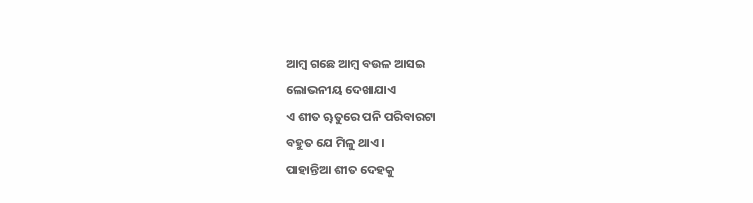ଆମ୍ବ ଗଛେ ଆମ୍ବ ବଉଳ ଆସଇ
ଲୋଭନୀୟ ଦେଖାଯାଏ
ଏ ଶୀତ ୠତୁରେ ପନି ପରିବାରଟା
ବହୁତ ଯେ ମିଳୁ ଥାଏ ।
ପାହାନ୍ତିଆ ଶୀତ ଦେହକୁ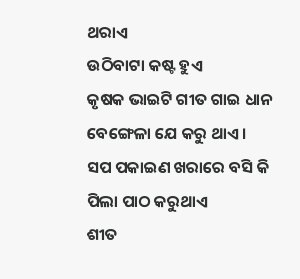ଥରାଏ
ଉଠିବାଟା କଷ୍ଟ ହୁଏ
କୃଷକ ଭାଇଟି ଗୀତ ଗାଇ ଧାନ
ବେଙ୍ଗେଳା ଯେ କରୁ ଥାଏ ।
ସପ ପକାଇଣ ଖରାରେ ବସି କି
ପିଲା ପାଠ କରୁଥାଏ
ଶୀତ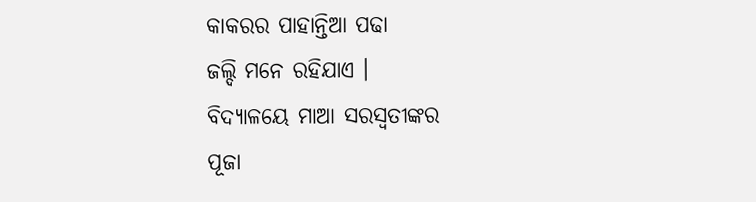କାକରର ପାହାନ୍ତିଆ ପଢା
ଜଲ୍ଦି ମନେ ରହିଯାଏ ।
ବିଦ୍ୟାଳୟେ ମାଆ ସରସ୍ବତୀଙ୍କର
ପୂଜା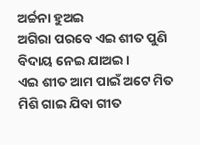ଅର୍ଚ୍ଚନା ହୁଅଇ
ଅଗିରା ପରବେ ଏଇ ଶୀତ ପୁଣି
ବିଦାୟ ନେଇ ଯାଅଇ ।
ଏଇ ଶୀତ ଆମ ପାଇଁ ଅଟେ ମିତ
ମିଶି ଗାଇ ଯିବା ଗୀତ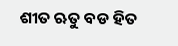ଶୀତ ଋତୁ ବଡ ହିତ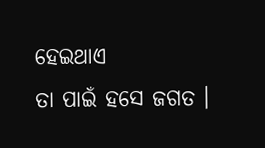ହେଇଥାଏ
ତା ପାଇଁ ହସେ ଜଗତ ।